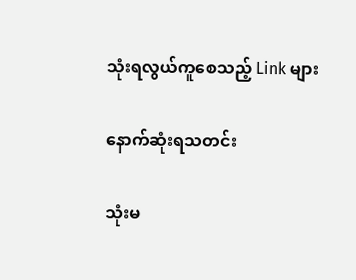သုံးရလွယ်ကူစေသည့် Link များ

နောက်ဆုံးရသတင်း

သုံးမ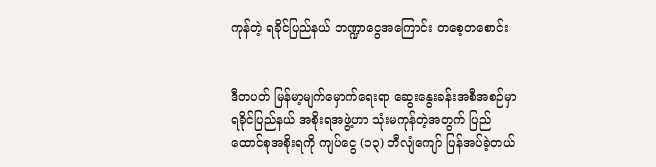ကုန်တဲ့ ရခိုင်ပြည်နယ် ဘဏ္ဍာငွေအကြောင်း တစေ့တစောင်း


ဒီတပတ် မြန်မာ့မျက်မှောက်ရေးရာ ဆွေးနွေးခန်းအစီအစဉ်မှာ ရခိုင်ပြည်နယ် အစိုးရအဖွဲ့ဟာ သုံးမကုန်တဲ့အတွက် ပြည်ထောင်စုအစိုးရကို ကျပ်ငွေ (၁၃) ဘီလျံကျော် ပြန်အပ်ခဲ့တယ်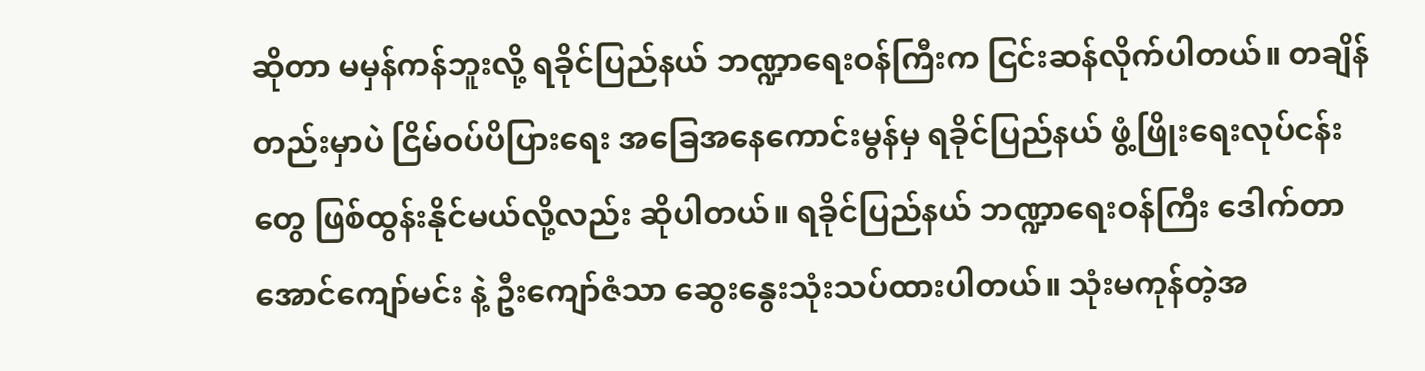ဆိုတာ မမှန်ကန်ဘူးလို့ ရခိုင်ပြည်နယ် ဘဏ္ဍာရေးဝန်ကြီးက ငြင်းဆန်လိုက်ပါတယ်။ တချိန်တည်းမှာပဲ ငြိမ်ဝပ်ပိပြားရေး အခြေအနေကောင်းမွန်မှ ရခိုင်ပြည်နယ် ဖွံ့ဖြိုးရေးလုပ်ငန်းတွေ ဖြစ်ထွန်းနိုင်မယ်လို့လည်း ဆိုပါတယ်။ ရခိုင်ပြည်နယ် ဘဏ္ဍာရေးဝန်ကြီး ဒေါက်တာအောင်ကျော်မင်း နဲ့ ဦးကျော်ဇံသာ ဆွေးနွေးသုံးသပ်ထားပါတယ်။ သုံးမကုန်တဲ့အ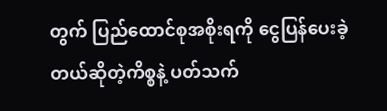တွက် ပြည်ထောင်စုအစိုးရကို ငွေပြန်ပေးခဲ့တယ်ဆိုတဲ့ကိစ္စနဲ့ ပတ်သက်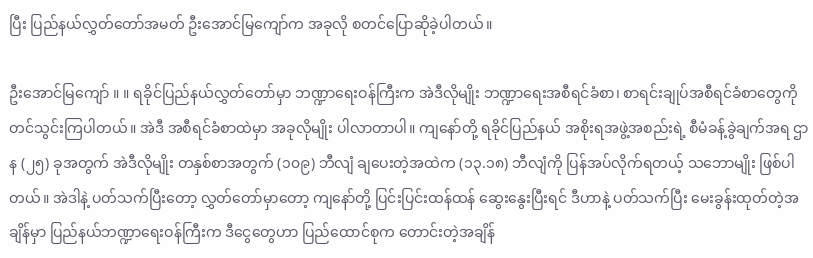ပြီး ပြည်နယ်လွှတ်တော်အမတ် ဦးအောင်မြကျော်က အခုလို စတင်ပြောဆိုခဲ့ပါတယ်။

ဦးအောင်မြကျော် ။ ။ ရခိုင်ပြည်နယ်လွှတ်တော်မှာ ဘဏ္ဍာရေးဝန်ကြီးက အဲဒီလိုမျိုး ဘဏ္ဍာရေးအစီရင်ခံစာ၊ စာရင်းချုပ်အစီရင်ခံစာတွေကို တင်သွင်းကြပါတယ်။ အဲဒီ အစီရင်ခံစာထဲမှာ အခုလိုမျိုး ပါလာတာပါ။ ကျနော်တို့ ရခိုင်ပြည်နယ် အစိုးရအဖွဲ့အစည်းရဲ့ စီမံခန့်ခွဲချက်အရ ဌာန (၂၅) ခုအတွက် အဲဒီလိုမျိုး တနှစ်စာအတွက် (၁၀၉) ဘီလျံ ချပေးတဲ့အထဲက (၁၃.၁၈) ဘီလျံကို ပြန်အပ်လိုက်ရတယ့် သဘောမျိုး ဖြစ်ပါတယ်။ အဲဒါနဲ့ ပတ်သက်ပြီးတော့ လွှတ်တော်မှာတော့ ကျနော်တို့ ပြင်းပြင်းထန်ထန် ဆွေးနွေးပြီးရင် ဒီဟာနဲ့ ပတ်သက်ပြီး မေးခွန်းထုတ်တဲ့အချိန်မှာ ပြည်နယ်ဘဏ္ဍာရေးဝန်ကြီးက ဒီငွေတွေဟာ ပြည်ထောင်စုက တောင်းတဲ့အချိန်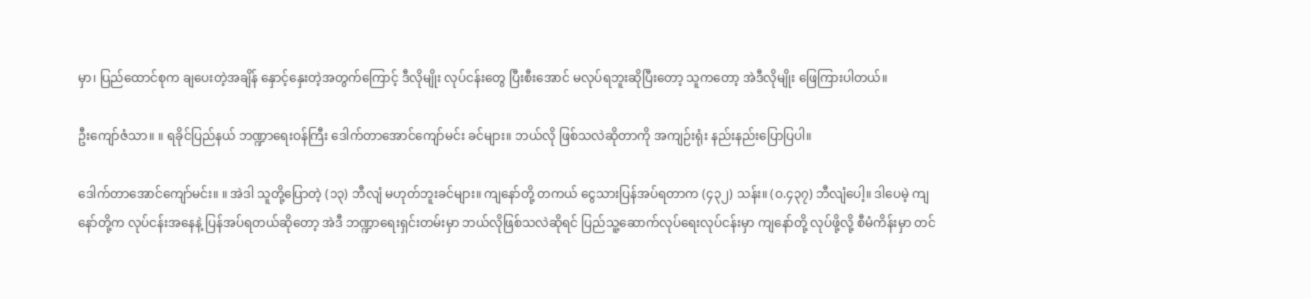မှာ၊ ပြည်ထောင်စုက ချပေးတဲ့အချိန် နှောင့်နှေးတဲ့အတွက်ကြောင့် ဒီလိုမျိုး လုပ်ငန်းတွေ ပြီးစီးအောင် မလုပ်ရဘူးဆိုပြီးတော့ သူကတော့ အဲဒီလိုမျိုး ဖြေကြားပါတယ်။

ဦးကျော်ဇံသာ။ ။ ရခိုင်ပြည်နယ် ဘဏ္ဍာရေးဝန်ကြီး ဒေါက်တာအောင်ကျော်မင်း ခင်များ။ ဘယ်လို ဖြစ်သလဲဆိုတာကို အကျဉ်းရုံး နည်းနည်းပြောပြပါ။

ဒေါက်တာအောင်ကျော်မင်း။ ။ အဲဒါ သူတို့ပြောတဲ့ (၁၃) ဘီလျံ မဟုတ်ဘူးခင်များ။ ကျနော်တို့ တကယ် ငွေသားပြန်အပ်ရတာက (၄၃၂) သန်း။ (ဝ.၄၃၇) ဘီလျံပေါ့။ ဒါပေမဲ့ ကျနော်တို့က လုပ်ငန်းအနေနဲ့ ပြန်အပ်ရတယ်ဆိုတော့ အဲဒီ ဘဏ္ဍာရေးရှင်းတမ်းမှာ ဘယ်လိုဖြစ်သလဲဆိုရင် ပြည်သူ့ဆောက်လုပ်ရေးလုပ်ငန်းမှာ ကျနော်တို့ လုပ်ဖို့လို့ စီမံကိန်းမှာ တင်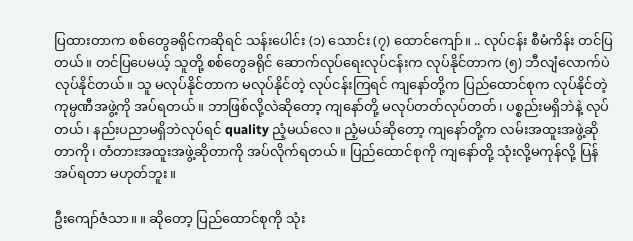ပြထားတာက စစ်တွေခရိုင်ကဆိုရင် သန်းပေါင်း (၁) သောင်း (၇) ထောင်ကျော်။ .. လုပ်ငန်း စီမံကိန်း တင်ပြတယ်။ တင်ပြပေမယ့် သူတို့ စစ်တွေခရိုင် ဆောက်လုပ်ရေးလုပ်ငန်းက လုပ်နိုင်တာက (၅) ဘီလျံလောက်ပဲ လုပ်နိုင်တယ်။ သူ မလုပ်နိုင်တာက မလုပ်နိုင်တဲ့ လုပ်ငန်းကြရင် ကျနော်တို့က ပြည်ထောင်စုက လုပ်နိုင်တဲ့ ကုမ္ပဏီအဖွဲ့ကို အပ်ရတယ်။ ဘာဖြစ်လို့လဲဆိုတော့ ကျနော်တို့ မလုပ်တတ်လုပ်တတ်၊ ပစ္စည်းမရှိဘဲနဲ့ လုပ်တယ်၊ နည်းပညာမရှိဘဲလုပ်ရင် quality ညံ့မယ်လေ။ ညံ့မယ်ဆိုတော့ ကျနော်တို့က လမ်းအထူးအဖွဲ့ဆိုတာကို၊ တံတားအထူးအဖွဲ့ဆိုတာကို အပ်လိုက်ရတယ်။ ပြည်ထောင်စုကို ကျနော်တို့ သုံးလို့မကုန်လို့ ပြန်အပ်ရတာ မဟုတ်ဘူး။

ဦးကျော်ဇံသာ။ ။ ဆိုတော့ ပြည်ထောင်စုကို သုံး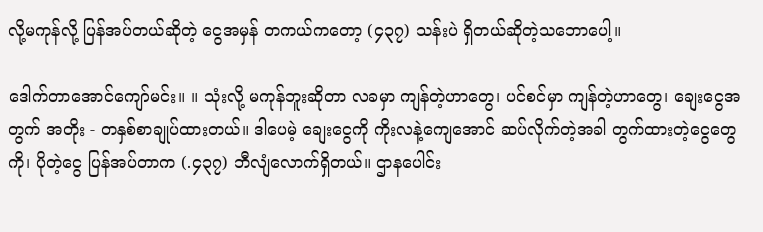လို့မကုန်လို့ ပြန်အပ်တယ်ဆိုတဲ့ ငွေအမှန် တကယ်ကတော့ (၄၃၇) သန်းပဲ ရှိတယ်ဆိုတဲ့သဘောပေါ့။

ဒေါက်တာအောင်ကျော်မင်း။ ။ သုံးလို့ မကုန်ဘူးဆိုတာ လခမှာ ကျန်တဲ့ဟာတွေ၊ ပင်စင်မှာ ကျန်တဲ့ဟာတွေ၊ ချေးငွေအတွက် အတိုး - တနှစ်စာချုပ်ထားတယ်။ ဒါပေမဲ့ ချေးငွေကို ကိုးလနဲ့ကျေအောင် ဆပ်လိုက်တဲ့အခါ တွက်ထားတဲ့ငွေတွေကို၊ ပိုတဲ့ငွေ ပြန်အပ်တာက (.၄၃၇) ဘီလျံလောက်ရှိတယ်။ ဌာနပေါင်း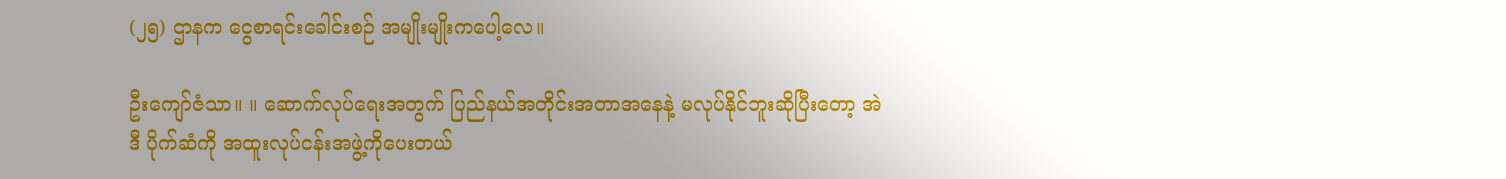(၂၅) ဌာနက ငွေစာရင်းခေါင်းစဉ် အမျိုးမျိုးကပေါ့လေ။

ဦးကျော်ဇံသာ။ ။ ဆောက်လုပ်ရေးအတွက် ပြည်နယ်အတိုင်းအတာအနေနဲ့ မလုပ်နိုင်ဘူးဆိုပြီးတော့ အဲဒီ ပိုက်ဆံကို အထူးလုပ်ငန်းအဖွဲ့ကိုပေးတယ်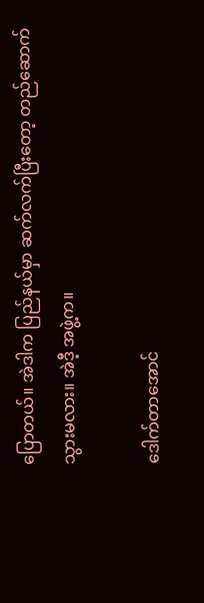ပြောတယ်။ အဲဒါက ပြည်နယ်မှာ ဆက်လက်ပြီးတော့ တည်ဆောက်သွားမလား။ အဲဒီ့ အဖွဲ့က။

ဒေါက်တာအောင်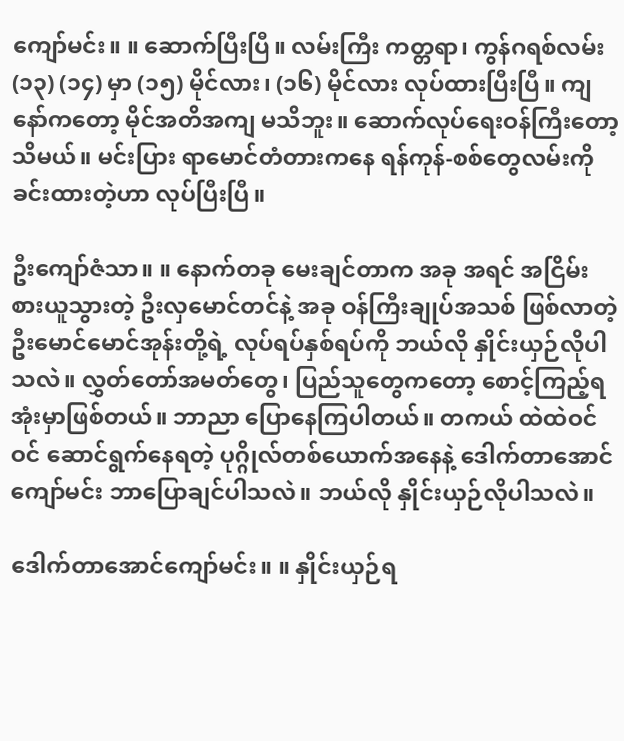ကျော်မင်း။ ။ ဆောက်ပြီးပြီ။ လမ်းကြီး ကတ္တရာ၊ ကွန်ဂရစ်လမ်း (၁၃) (၁၄) မှာ (၁၅) မိုင်လား၊ (၁၆) မိုင်လား လုပ်ထားပြီးပြီ။ ကျနော်ကတော့ မိုင်အတိအကျ မသိဘူး။ ဆောက်လုပ်ရေးဝန်ကြီးတော့ သိမယ်။ မင်းပြား ရာမောင်တံတားကနေ ရန်ကုန်-စစ်တွေလမ်းကို ခင်းထားတဲ့ဟာ လုပ်ပြီးပြီ။

ဦးကျော်ဇံသာ။ ။ နောက်တခု မေးချင်တာက အခု အရင် အငြိမ်းစားယူသွားတဲ့ ဦးလှမောင်တင်နဲ့ အခု ဝန်ကြီးချုပ်အသစ် ဖြစ်လာတဲ့ ဦးမောင်မောင်အုန်းတို့ရဲ့ လုပ်ရပ်နှစ်ရပ်ကို ဘယ်လို နှိုင်းယှဉ်လိုပါသလဲ။ လွှတ်တော်အမတ်တွေ၊ ပြည်သူတွေကတော့ စောင့်ကြည့်ရအုံးမှာဖြစ်တယ်။ ဘာညာ ပြောနေကြပါတယ်။ တကယ် ထဲထဲဝင်ဝင် ဆောင်ရွက်နေရတဲ့ ပုဂ္ဂိုလ်တစ်ယောက်အနေနဲ့ ဒေါက်တာအောင်ကျော်မင်း ဘာပြောချင်ပါသလဲ။ ဘယ်လို နှိုင်းယှဉ်လိုပါသလဲ။

ဒေါက်တာအောင်ကျော်မင်း။ ။ နှိုင်းယှဉ်ရ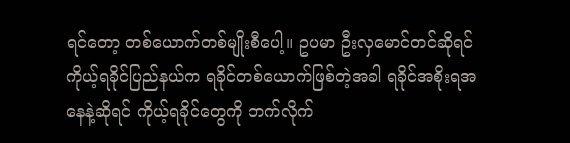ရင်တော့ တစ်ယောက်တစ်မျိုးစီပေါ့။ ဥပမာ ဦးလှမောင်တင်ဆိုရင် ကိုယ့်ရခိုင်ပြည်နယ်က ရခိုင်တစ်ယောက်ဖြစ်တဲ့အခါ ရခိုင်အစိုးရအနေနဲ့ဆိုရင် ကိုယ့်ရခိုင်တွေကို ဘက်လိုက်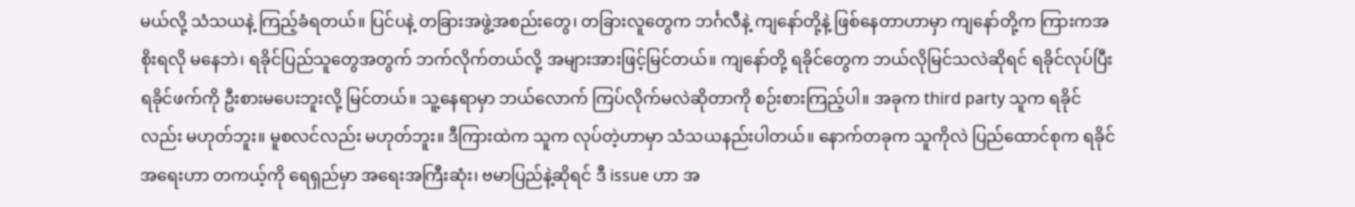မယ်လို့ သံသယနဲ့ ကြည့်ခံရတယ်။ ပြင်ပနဲ့ တခြားအဖွဲ့အစည်းတွေ၊ တခြားလူတွေက ဘင်္ဂလီနဲ့ ကျနော်တို့နဲ့ ဖြစ်နေတာဟာမှာ ကျနော်တို့က ကြားကအစိုးရလို မနေဘဲ၊ ရခိုင်ပြည်သူတွေအတွက် ဘက်လိုက်တယ်လို့ အများအားဖြင့်မြင်တယ်။ ကျနော်တို့ ရခိုင်တွေက ဘယ်လိုမြင်သလဲဆိုရင် ရခိုင်လုပ်ပြီး ရခိုင်ဖက်ကို ဦးစားမပေးဘူးလို့ မြင်တယ်။ သူ့နေရာမှာ ဘယ်လောက် ကြပ်လိုက်မလဲဆိုတာကို စဉ်းစားကြည့်ပါ။ အခုက third party သူက ရခိုင်လည်း မဟုတ်ဘူး။ မူစလင်လည်း မဟုတ်ဘူး။ ဒီကြားထဲက သူက လုပ်တဲ့ဟာမှာ သံသယနည်းပါတယ်။ နောက်တခုက သူကိုလဲ ပြည်ထောင်စုက ရခိုင်အရေးဟာ တကယ့်ကို ရေရှည်မှာ အရေးအကြီးဆုံး၊ ဗမာပြည်နဲ့ဆိုရင် ဒီ issue ဟာ အ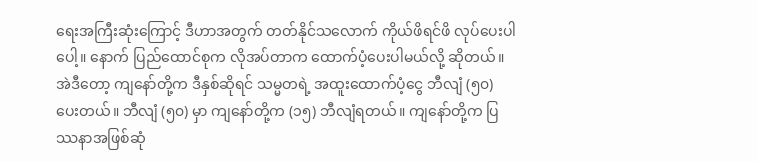ရေးအကြီးဆုံးကြောင့် ဒီဟာအတွက် တတ်နိုင်သလောက် ကိုယ်ဖိရင်ဖိ လုပ်ပေးပါပေါ့။ နောက် ပြည်ထောင်စုက လိုအပ်တာက ထောက်ပံ့ပေးပါမယ်လို့ ဆိုတယ်။ အဲဒီတော့ ကျနော်တို့က ဒီနှစ်ဆိုရင် သမ္မတရဲ့ အထူးထောက်ပံ့ငွေ ဘီလျံ (၅၀) ပေးတယ်။ ဘီလျံ (၅၀) မှာ ကျနော်တို့က (၁၅) ဘီလျံရတယ်။ ကျနော်တို့က ပြဿနာအဖြစ်ဆုံ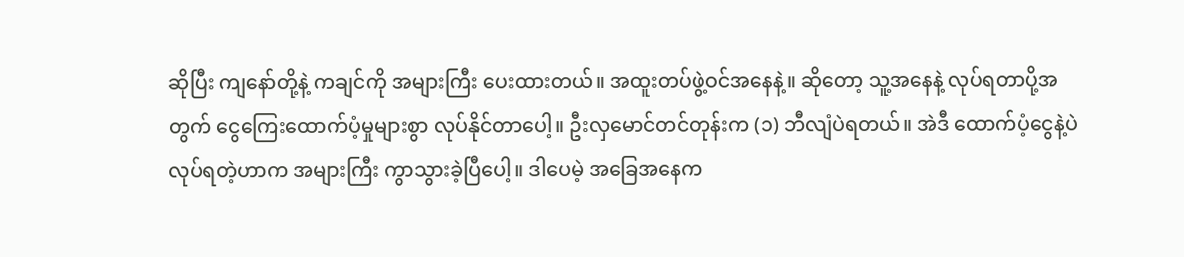ဆိုပြီး ကျနော်တို့နဲ့ ကချင်ကို အများကြီး ပေးထားတယ်။ အထူးတပ်ဖွဲ့ဝင်အနေနဲ့။ ဆိုတော့ သူ့အနေနဲ့ လုပ်ရတာပို့အတွက် ငွေကြေးထောက်ပံ့မှုများစွာ လုပ်နိုင်တာပေါ့။ ဦးလှမောင်တင်တုန်းက (၁) ဘီလျံပဲရတယ်။ အဲဒီ ထောက်ပံ့ငွေနဲ့ပဲ လုပ်ရတဲ့ဟာက အများကြီး ကွာသွားခဲ့ပြီပေါ့။ ဒါပေမဲ့ အခြေအနေက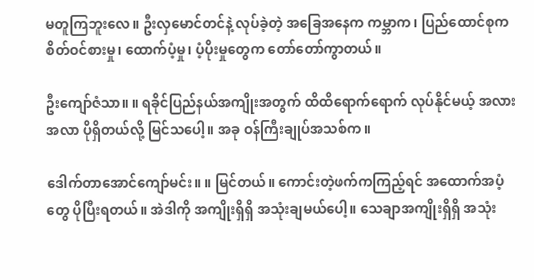မတူကြဘူးလေ။ ဦးလှမောင်တင်နဲ့ လုပ်ခဲ့တဲ့ အခြေအနေက ကမ္ဘာက၊ ပြည်ထောင်စုက စိတ်ဝင်စားမှု၊ ထောက်ပံ့မှု၊ ပံ့ပိုးမှုတွေက တော်တော်ကွာတယ်။

ဦးကျော်ဇံသာ။ ။ ရခိုင်ပြည်နယ်အကျိုးအတွက် ထိထိရောက်ရောက် လုပ်နိုင်မယ့် အလားအလာ ပိုရှိတယ်လို့ မြင်သပေါ့။ အခု ဝန်ကြီးချုပ်အသစ်က။

ဒေါက်တာအောင်ကျော်မင်း။ ။ မြင်တယ်။ ကောင်းတဲ့ဖက်ကကြည့်ရင် အထောက်အပံ့တွေ ပိုပြီးရတယ်။ အဲဒါကို အကျိုးရှိရှိ အသုံးချမယ်ပေါ့။ သေချာအကျိုးရှိရှိ အသုံး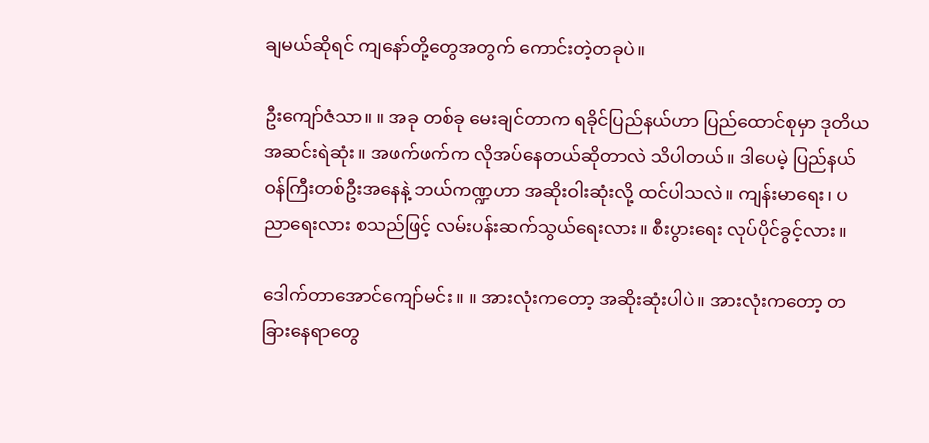ချမယ်ဆိုရင် ကျနော်တို့တွေအတွက် ကောင်းတဲ့တခုပဲ။

ဦးကျော်ဇံသာ။ ။ အခု တစ်ခု မေးချင်တာက ရခိုင်ပြည်နယ်ဟာ ပြည်ထောင်စုမှာ ဒုတိယအဆင်းရဲဆုံး။ အဖက်ဖက်က လိုအပ်နေတယ်ဆိုတာလဲ သိပါတယ်။ ဒါပေမဲ့ ပြည်နယ်ဝန်ကြီးတစ်ဦးအနေနဲ့ ဘယ်ကဏ္ဍဟာ အဆိုးဝါးဆုံးလို့ ထင်ပါသလဲ။ ကျန်းမာရေး၊ ပညာရေးလား စသည်ဖြင့် လမ်းပန်းဆက်သွယ်ရေးလား။ စီးပွားရေး လုပ်ပိုင်ခွင့်လား။

ဒေါက်တာအောင်ကျော်မင်း။ ။ အားလုံးကတော့ အဆိုးဆုံးပါပဲ။ အားလုံးကတော့ တခြားနေရာတွေ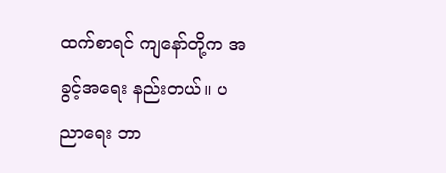ထက်စာရင် ကျနော်တို့က အခွင့်အရေး နည်းတယ်။ ပညာရေး ဘာ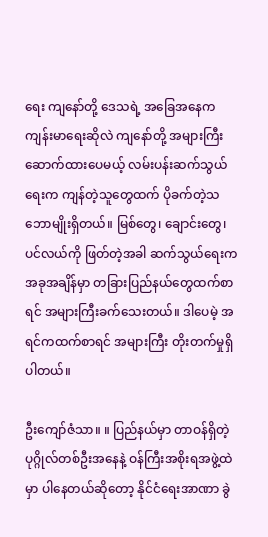ရေး ကျနော်တို့ ဒေသရဲ့ အခြေအနေက ကျန်းမာရေးဆိုလဲ ကျနော်တို့ အများကြီး ဆောက်ထားပေမယ့် လမ်းပန်းဆက်သွယ်ရေးက ကျန်တဲ့သူတွေထက် ပိုခက်တဲ့သဘောမျိုးရှိတယ်။ မြစ်တွေ၊ ချောင်းတွေ၊ ပင်လယ်ကို ဖြတ်တဲ့အခါ ဆက်သွယ်ရေးက အခုအချိန်မှာ တခြားပြည်နယ်တွေထက်စာရင် အများကြီးခက်သေးတယ်။ ဒါပေမဲ့ အရင်ကထက်စာရင် အများကြီး တိုးတက်မှုရှိပါတယ်။

ဦးကျော်ဇံသာ။ ။ ပြည်နယ်မှာ တာဝန်ရှိတဲ့ ပုဂ္ဂိုလ်တစ်ဦးအနေနဲ့ ဝန်ကြီးအစိုးရအဖွဲ့ထဲမှာ ပါနေတယ်ဆိုတော့ နိုင်ငံရေးအာဏာ ခွဲ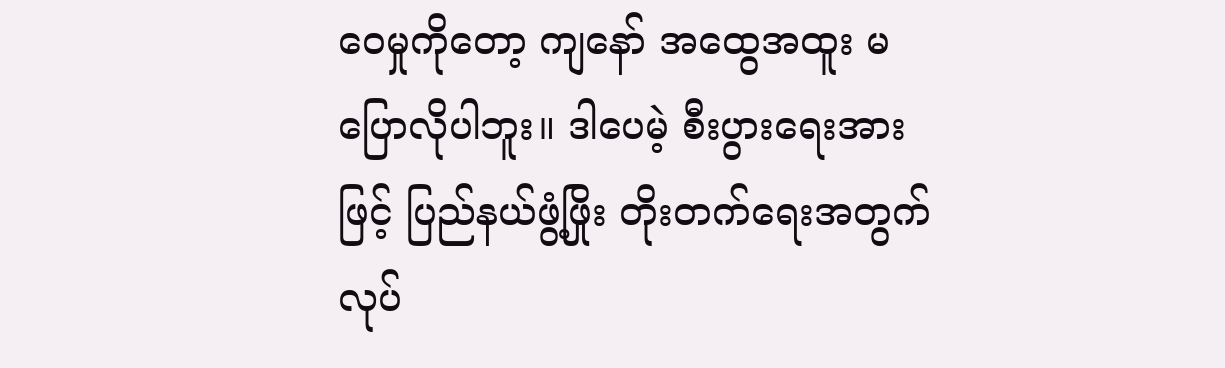ဝေမှုကိုတော့ ကျနော် အထွေအထူး မပြောလိုပါဘူး။ ဒါပေမဲ့ စီးပွားရေးအားဖြင့် ပြည်နယ်ဖွံ့ဖြိုး တိုးတက်ရေးအတွက် လုပ်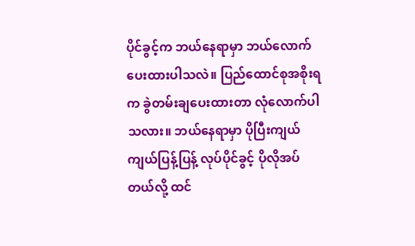ပိုင်ခွင့်က ဘယ်နေရာမှာ ဘယ်လောက်ပေးထားပါသလဲ။ ပြည်ထောင်စုအစိုးရက ခွဲတမ်းချပေးထားတာ လုံလောက်ပါသလား။ ဘယ်နေရာမှာ ပိုပြီးကျယ်ကျယ်ပြန့်ပြန့် လုပ်ပိုင်ခွင့် ပိုလိုအပ်တယ်လို့ ထင်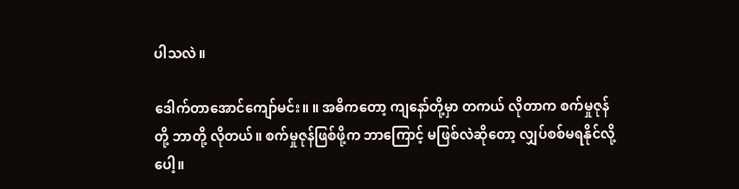ပါသလဲ။

ဒေါက်တာအောင်ကျော်မင်း။ ။ အဓိကတော့ ကျနော်တို့မှာ တကယ် လိုတာက စက်မှုဇုန်တို့ ဘာတို့ လိုတယ်။ စက်မှုဇုန်ဖြစ်ဖို့က ဘာကြောင့် မဖြစ်လဲဆိုတော့ လျှပ်စစ်မရနိုင်လို့ပေါ့။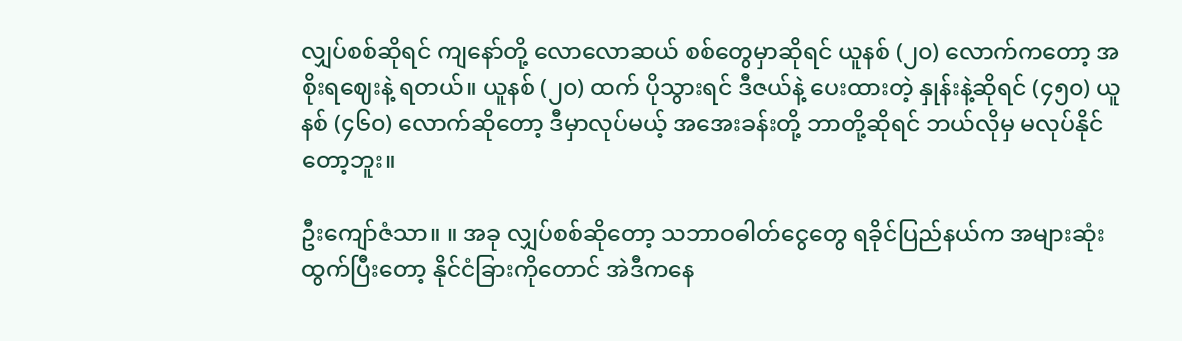လျှပ်စစ်ဆိုရင် ကျနော်တို့ လောလောဆယ် စစ်တွေမှာဆိုရင် ယူနစ် (၂၀) လောက်ကတော့ အစိုးရဈေးနဲ့ ရတယ်။ ယူနစ် (၂၀) ထက် ပိုသွားရင် ဒီဇယ်နဲ့ ပေးထားတဲ့ နှုန်းနဲ့ဆိုရင် (၄၅၀) ယူနစ် (၄၆၀) လောက်ဆိုတော့ ဒီမှာလုပ်မယ့် အအေးခန်းတို့ ဘာတို့ဆိုရင် ဘယ်လိုမှ မလုပ်နိုင်တော့ဘူး။

ဦးကျော်ဇံသာ။ ။ အခု လျှပ်စစ်ဆိုတော့ သဘာဝဓါတ်ငွေတွေ ရခိုင်ပြည်နယ်က အများဆုံး ထွက်ပြီးတော့ နိုင်ငံခြားကိုတောင် အဲဒီကနေ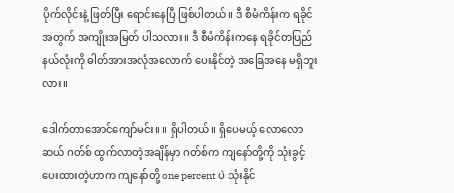ပိုက်လိုင်းနဲ့ ဖြတ်ပြီး ရောင်းနေပြီ ဖြစ်ပါတယ်။ ဒီ စီမံကိန်းက ရခိုင်အတွက် အကျိုးအမြတ် ပါသလား။ ဒီ စီမံကိန်းကနေ ရခိုင်တပြည်နယ်လုံးကို ဓါတ်အားအလုံအလောက် ပေးနိုင်တဲ့ အခြေအနေ မရှိဘူးလား။

ဒေါက်တာအောင်ကျော်မင်း။ ။ ရှိပါတယ်။ ရှိပေမယ့် လောလောဆယ် ဂတ်စ် ထွက်လာတဲ့အချိန်မှာ ဂတ်စ်က ကျနော်တို့ကို သုံးခွင့်ပေးထားတဲ့ဟာက ကျနော်တို့ one percent ပဲ သုံးနိုင်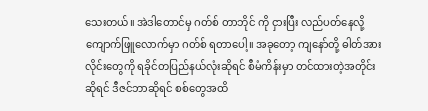သေးတယ်။ အဲဒါတောင်မှ ဂတ်စ် တာဘိုင် ကို ငှားပြီး လည်ပတ်နေလို့ ကျောက်ဖြူလောက်မှာ ဂတ်စ် ရတာပေါ့။ အခုတော့ ကျနော်တို့ ဓါတ်အားလိုင်းတွေကို ရခိုင်တပြည်နယ်လုံးဆိုရင် စီမံကိန်းမှာ တင်ထားတဲ့အတိုင်းဆိုရင် ဒီဇင်ဘာဆိုရင် စစ်တွေအထိ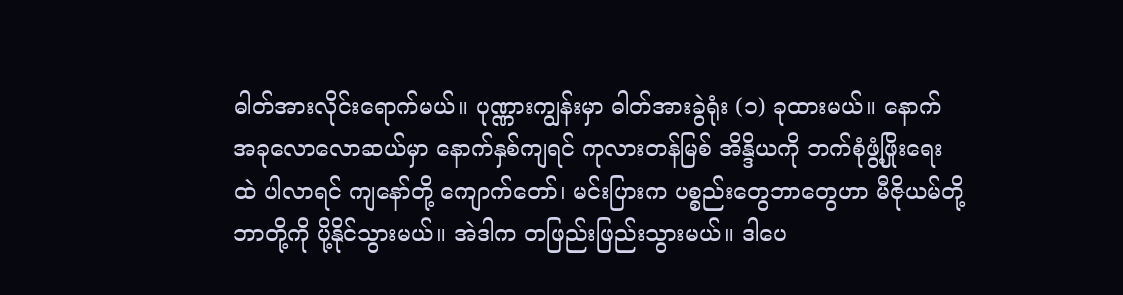ဓါတ်အားလိုင်းရောက်မယ်။ ပုဏ္ဏားကျွန်းမှာ ဓါတ်အားခွဲရုံး (၁) ခုထားမယ်။ နောက် အခုလောလောဆယ်မှာ နောက်နှစ်ကျရင် ကုလားတန်မြစ် အိန္ဒိယကို ဘက်စုံဖွံ့ဖြိုးရေးထဲ ပါလာရင် ကျနော်တို့ ကျောက်တော်၊ မင်းပြားက ပစ္စည်းတွေဘာတွေဟာ မီဇိုယမ်တို့ ဘာတို့ကို ပို့နိုင်သွားမယ်။ အဲဒါက တဖြည်းဖြည်းသွားမယ်။ ဒါပေ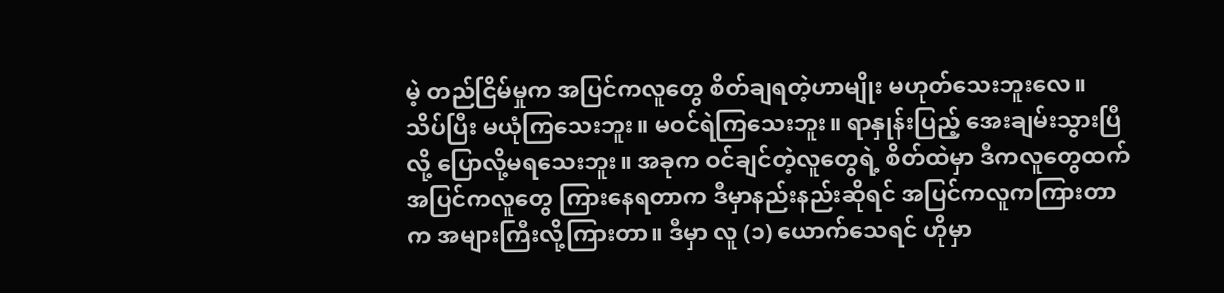မဲ့ တည်ငြိမ်မှုက အပြင်ကလူတွေ စိတ်ချရတဲ့ဟာမျိုး မဟုတ်သေးဘူးလေ။ သိပ်ပြီး မယုံကြသေးဘူး။ မဝင်ရဲကြသေးဘူး။ ရာနှုန်းပြည့် အေးချမ်းသွားပြီလို့ ပြောလို့မရသေးဘူး။ အခုက ဝင်ချင်တဲ့လူတွေရဲ့ စိတ်ထဲမှာ ဒီကလူတွေထက် အပြင်ကလူတွေ ကြားနေရတာက ဒီမှာနည်းနည်းဆိုရင် အပြင်ကလူကကြားတာက အများကြီးလို့ကြားတာ။ ဒီမှာ လူ (၁) ယောက်သေရင် ဟိုမှာ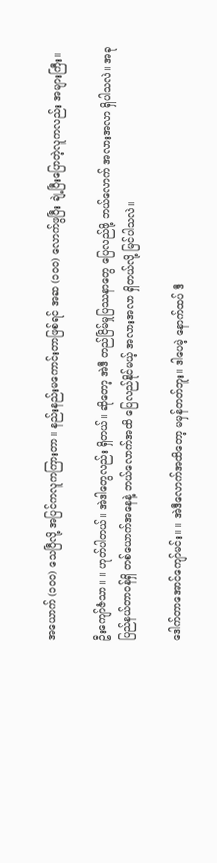အယောက် (၁၀၀) သေပြီလို့ အပြင်ကလူကကြားတာ။ နည်းနည်းမကောင်းတာဖြစ်ရင် အဆ (၁၀၀) လောက်ဖွပြီး ချဲ့ပြီးပြောတဲ့လူကလည်း အများကြီး။

ဦးကျော်ဇံသာ။ ။ ဟုတ်ပါတယ်။ အဲဒါတွေလည်း ရှိတယ်။ ဆိုတော့ အဲဒီ တည်ငြိမ်မှုပြဿနာတွေ ပြေလည်ဖို့ ဘယ်လောက် အလားအလာ ရှိပါသလဲ။ အခု ပြည်နယ်တာဝန်ရှိ တစ်ယောက်အနေနဲ့ ဘယ်လောက်အထိ ပြေလည်နိုင်မယ့် အလားအလာ ရှိတယ်လို့ မြင်ပါသလဲ။

ဒေါက်တာအောင်ကျော်မင်း။ ။ အဲဒီလောက်အထိတော့ မမှန်တတ်ဘူး။ ဒါပေမဲ့ နောက်ထပ် ဒီ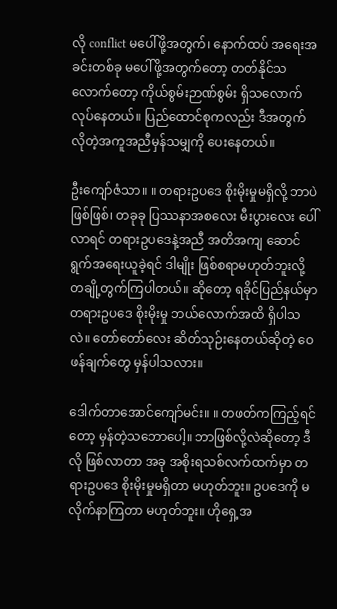လို conflict မပေါ်ဖို့အတွက်၊ နောက်ထပ် အရေးအခင်းတစ်ခု မပေါ်ဖို့အတွက်တော့ တတ်နိုင်သလောက်တော့ ကိုယ်စွမ်းဉာဏ်စွမ်း ရှိသလောက် လုပ်နေတယ်။ ပြည်ထောင်စုကလည်း ဒီအတွက် လိုတဲ့အကူအညီမှန်သမျှကို ပေးနေတယ်။

ဦးကျော်ဇံသာ။ ။ တရားဥပဒေ စိုးမိုးမှုမရှိလို့ ဘာပဲဖြစ်ဖြစ်၊ တခုခု ပြဿနာအစလေး မီးပွားလေး ပေါ်လာရင် တရားဥပဒေနဲ့အညီ အတိအကျ ဆောင်ရွက်အရေးယူခဲ့ရင် ဒါမျိုး ဖြစ်စရာမဟုတ်ဘူးလို့ တချို့တွက်ကြပါတယ်။ ဆိုတော့ ရခိုင်ပြည်နယ်မှာ တရားဥပဒေ စိုးမိုးမှု ဘယ်လောက်အထိ ရှိပါသလဲ။ တော်တော်လေး ဆိတ်သုဉ်းနေတယ်ဆိုတဲ့ ဝေဖန်ချက်တွေ မှန်ပါသလား။

ဒေါက်တာအောင်ကျော်မင်း။ ။ တဖတ်ကကြည့်ရင်တော့ မှန်တဲ့သဘောပေါ့။ ဘာဖြစ်လို့လဲဆိုတော့ ဒီလို ဖြစ်လာတာ အခု အစိုးရသစ်လက်ထက်မှာ တရားဥပဒေ စိုးမိုးမှုမရှိတာ မဟုတ်ဘူး။ ဥပဒေကို မလိုက်နာကြတာ မဟုတ်ဘူး။ ဟိုရှေ့အ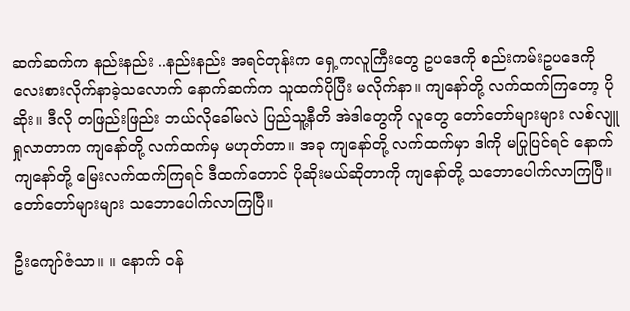ဆက်ဆက်က နည်းနည်း ..နည်းနည်း အရင်တုန်းက ရှေ့ကလူကြီးတွေ ဥပဒေကို စည်းကမ်းဥပဒေကို လေးစားလိုက်နာခဲ့သလောက် နောက်ဆက်က သူထက်ပိုပြီး မလိုက်နာ။ ကျနော်တို့ လက်ထက်ကြတော့ ပိုဆိုး။ ဒီလို တဖြည်းဖြည်း ဘယ်လိုခေါ်မလဲ ပြည်သူ့နီတိ အဲဒါတွေကို လူတွေ တော်တော်များများ လစ်လျူရှုလာတာက ကျနော်တို့ လက်ထက်မှ မဟုတ်တာ။ အခု ကျနော်တို့ လက်ထက်မှာ ဒါကို မပြုပြင်ရင် နောက် ကျနော်တို့ မြေးလက်ထက်ကြရင် ဒီထက်တောင် ပိုဆိုးမယ်ဆိုတာကို ကျနော်တို့ သဘောပေါက်လာကြပြီ။ တော်တော်များများ သဘောပေါက်လာကြပြီ။

ဦးကျော်ဇံသာ။ ။ နောက် ဝန်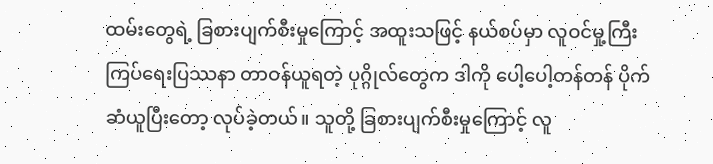ထမ်းတွေရဲ့ ခြစားပျက်စီးမှုကြောင့် အထူးသဖြင့် နယ်စပ်မှာ လူဝင်မှု့ကြီးကြပ်ရေးပြဿနာ တာဝန်ယူရတဲ့ ပုဂ္ဂိုလ်တွေက ဒါကို ပေါ့ပေါ့တန်တန် ပိုက်ဆံယူပြီးတော့ လုပ်ခဲ့တယ်။ သူတို့ ခြစားပျက်စီးမှုကြောင့် လူ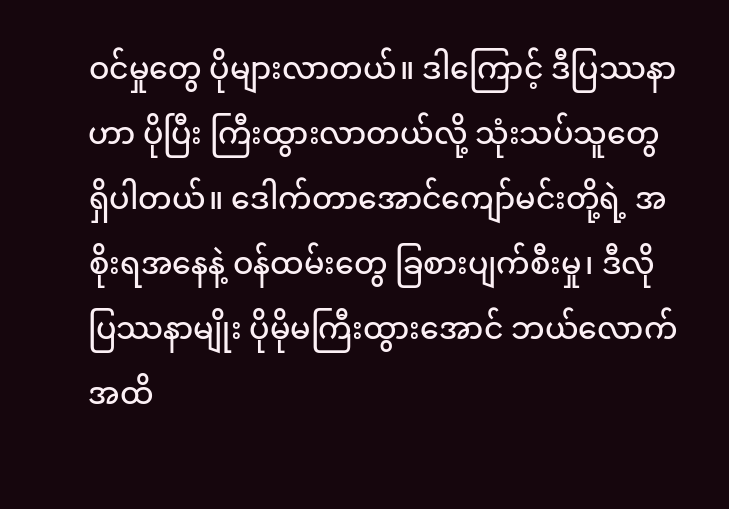ဝင်မှုတွေ ပိုများလာတယ်။ ဒါကြောင့် ဒီပြဿနာဟာ ပိုပြီး ကြီးထွားလာတယ်လို့ သုံးသပ်သူတွေ ရှိပါတယ်။ ဒေါက်တာအောင်ကျော်မင်းတို့ရဲ့ အစိုးရအနေနဲ့ ဝန်ထမ်းတွေ ခြစားပျက်စီးမှု၊ ဒီလို ပြဿနာမျိုး ပိုမိုမကြီးထွားအောင် ဘယ်လောက်အထိ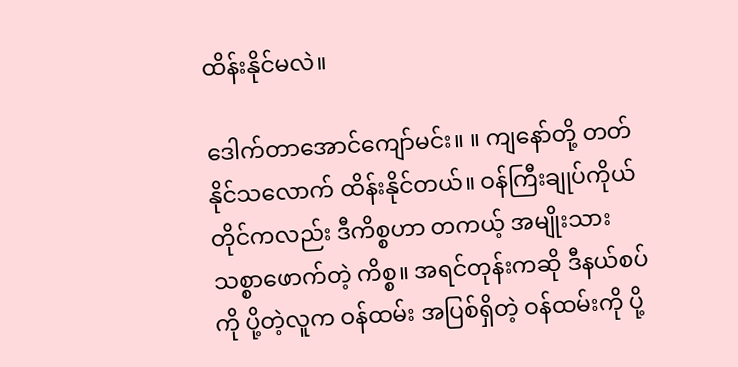ထိန်းနိုင်မလဲ။

ဒေါက်တာအောင်ကျော်မင်း။ ။ ကျနော်တို့ တတ်နိုင်သလောက် ထိန်းနိုင်တယ်။ ဝန်ကြီးချုပ်ကိုယ်တိုင်ကလည်း ဒီကိစ္စဟာ တကယ့် အမျိုးသားသစ္စာဖောက်တဲ့ ကိစ္စ။ အရင်တုန်းကဆို ဒီနယ်စပ်ကို ပို့တဲ့လူက ဝန်ထမ်း အပြစ်ရှိတဲ့ ဝန်ထမ်းကို ပို့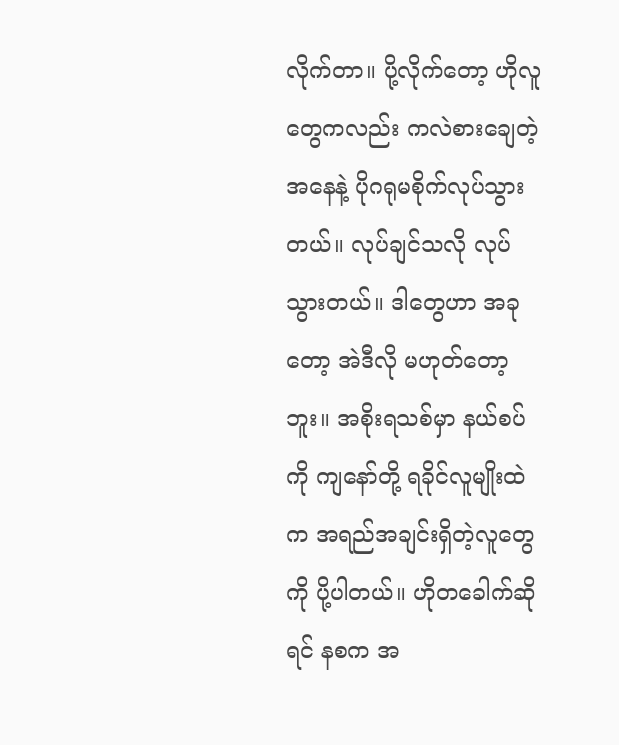လိုက်တာ။ ပို့လိုက်တော့ ဟိုလူတွေကလည်း ကလဲစားချေတဲ့အနေနဲ့ ပိုဂရုမစိုက်လုပ်သွားတယ်။ လုပ်ချင်သလို လုပ်သွားတယ်။ ဒါတွေဟာ အခုတော့ အဲဒီလို မဟုတ်တော့ဘူး။ အစိုးရသစ်မှာ နယ်စပ်ကို ကျနော်တို့ ရခိုင်လူမျိုးထဲက အရည်အချင်းရှိတဲ့လူတွေကို ပို့ပါတယ်။ ဟိုတခေါက်ဆိုရင် နစက အ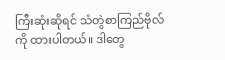ကြီးဆုံးဆိုရင် သံတွဲစာကြည်ဗိုလ်ကို ထားပါတယ်။ ဒါတွေ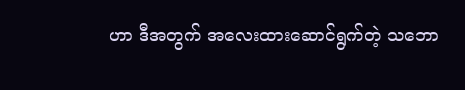ဟာ ဒီအတွက် အလေးထားဆောင်ရွက်တဲ့ သဘော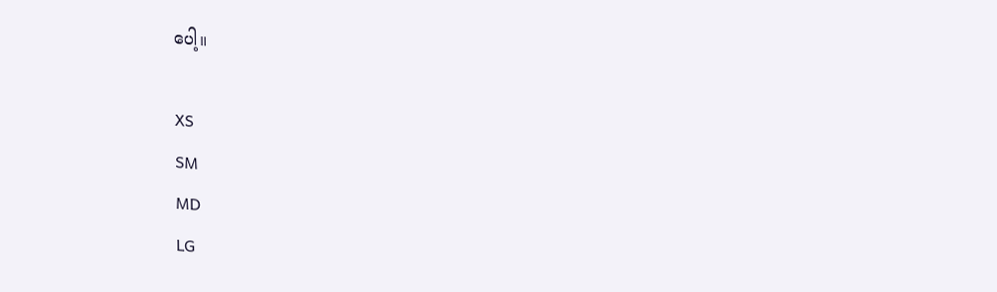ပေါ့။

XS
SM
MD
LG